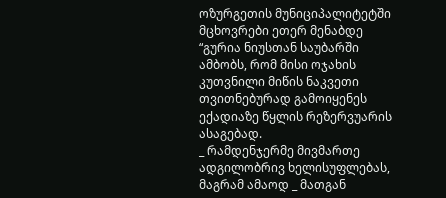ოზურგეთის მუნიციპალიტეტში მცხოვრები ეთერ მენაბდე “გურია ნიუსთან საუბარში ამბობს, რომ მისი ოჯახის კუთვნილი მიწის ნაკვეთი თვითნებურად გამოიყენეს ექადიაზე წყლის რეზერვუარის ასაგებად.
_ რამდენჯერმე მივმართე ადგილობრივ ხელისუფლებას, მაგრამ ამაოდ _ მათგან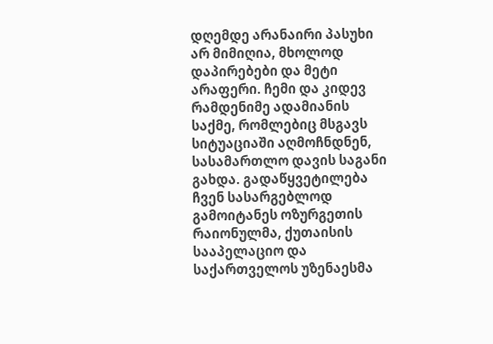დღემდე არანაირი პასუხი არ მიმიღია, მხოლოდ დაპირებები და მეტი არაფერი. ჩემი და კიდევ რამდენიმე ადამიანის საქმე, რომლებიც მსგავს სიტუაციაში აღმოჩნდნენ, სასამართლო დავის საგანი გახდა. გადაწყვეტილება ჩვენ სასარგებლოდ გამოიტანეს ოზურგეთის რაიონულმა, ქუთაისის სააპელაციო და საქართველოს უზენაესმა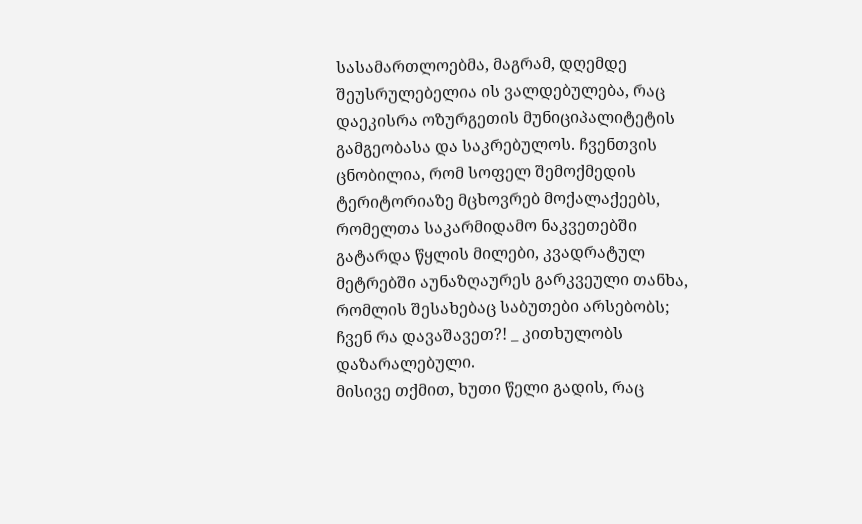სასამართლოებმა, მაგრამ, დღემდე შეუსრულებელია ის ვალდებულება, რაც დაეკისრა ოზურგეთის მუნიციპალიტეტის გამგეობასა და საკრებულოს. ჩვენთვის ცნობილია, რომ სოფელ შემოქმედის ტერიტორიაზე მცხოვრებ მოქალაქეებს, რომელთა საკარმიდამო ნაკვეთებში გატარდა წყლის მილები, კვადრატულ მეტრებში აუნაზღაურეს გარკვეული თანხა, რომლის შესახებაც საბუთები არსებობს; ჩვენ რა დავაშავეთ?! _ კითხულობს დაზარალებული.
მისივე თქმით, ხუთი წელი გადის, რაც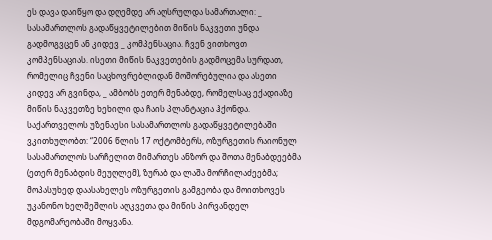ეს დავა დაიწყო და დღემდე არ აღსრულდა სამართალი: _ სასამართლოს გადაწყვეტილებით მიწის ნაკვეთი უნდა გადმოგვცენ ან კიდევ _ კომპენსაცია. ჩვენ ვითხოვთ კომპენსაციას. ისეთი მიწის ნაკვეთების გადმოცემა სურდათ, რომელიც ჩვენი საცხოვრებლიდან მოშორებულია და ასეთი კიდევ არ გვინდა, _ ამბობს ეთერ მენაბდე, რომელსაც ექადიაზე მიწის ნაკვეთზე ხეხილი და ჩაის პლანტაცია ჰქონდა.
საქართველოს უზენაესი სასამართლოს გადაწყვეტილებაში ვკითხულობთ: “2006 წლის 17 ოქტომბერს, ოზურგეთის რაიონულ სასამართლოს სარჩელით მიმართეს ანზორ და შოთა მენაბდეებმა (ეთერ მენაბდის მეუღლემ), ზურაბ და ლაშა მორჩილაძეებმა; მოპასუხედ დაასახელეს ოზურგეთის გამგეობა და მოითხოვეს უკანონო ხელშეშლის აღკვეთა და მიწის პირვანდელ მდგომარეობაში მოყვანა.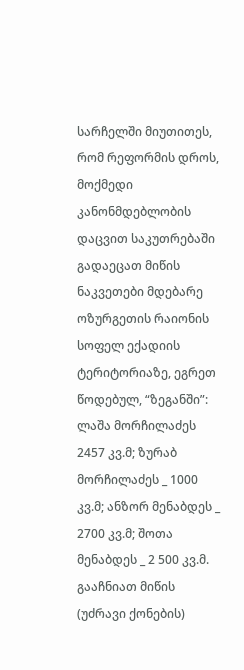სარჩელში მიუთითეს, რომ რეფორმის დროს, მოქმედი კანონმდებლობის დაცვით საკუთრებაში გადაეცათ მიწის ნაკვეთები მდებარე ოზურგეთის რაიონის სოფელ ექადიის ტერიტორიაზე, ეგრეთ წოდებულ, “ზეგანში”: ლაშა მორჩილაძეს 2457 კვ.მ; ზურაბ მორჩილაძეს _ 1000 კვ.მ; ანზორ მენაბდეს _ 2700 კვ.მ; შოთა მენაბდეს _ 2 500 კვ.მ. გააჩნიათ მიწის (უძრავი ქონების)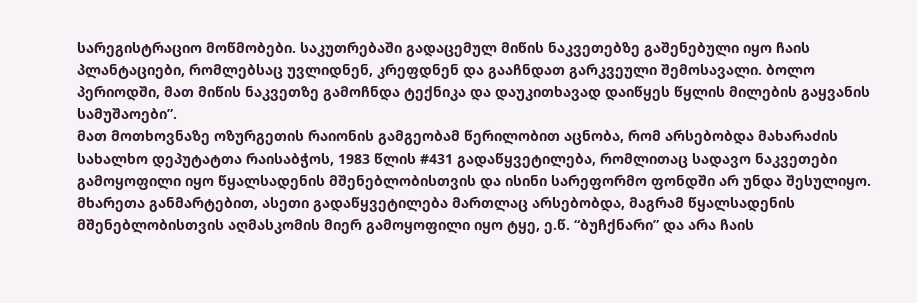სარეგისტრაციო მოწმობები. საკუთრებაში გადაცემულ მიწის ნაკვეთებზე გაშენებული იყო ჩაის პლანტაციები, რომლებსაც უვლიდნენ, კრეფდნენ და გააჩნდათ გარკვეული შემოსავალი. ბოლო პერიოდში, მათ მიწის ნაკვეთზე გამოჩნდა ტექნიკა და დაუკითხავად დაიწყეს წყლის მილების გაყვანის სამუშაოები”.
მათ მოთხოვნაზე ოზურგეთის რაიონის გამგეობამ წერილობით აცნობა, რომ არსებობდა მახარაძის სახალხო დეპუტატთა რაისაბჭოს, 1983 წლის #431 გადაწყვეტილება, რომლითაც სადავო ნაკვეთები გამოყოფილი იყო წყალსადენის მშენებლობისთვის და ისინი სარეფორმო ფონდში არ უნდა შესულიყო.
მხარეთა განმარტებით, ასეთი გადაწყვეტილება მართლაც არსებობდა, მაგრამ წყალსადენის მშენებლობისთვის აღმასკომის მიერ გამოყოფილი იყო ტყე, ე.წ. “ბუჩქნარი” და არა ჩაის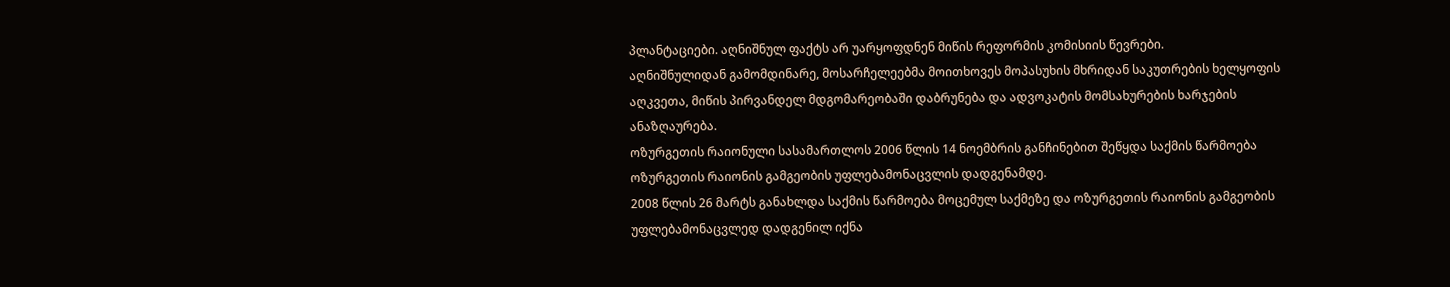პლანტაციები. აღნიშნულ ფაქტს არ უარყოფდნენ მიწის რეფორმის კომისიის წევრები.
აღნიშნულიდან გამომდინარე, მოსარჩელეებმა მოითხოვეს მოპასუხის მხრიდან საკუთრების ხელყოფის აღკვეთა, მიწის პირვანდელ მდგომარეობაში დაბრუნება და ადვოკატის მომსახურების ხარჯების ანაზღაურება.
ოზურგეთის რაიონული სასამართლოს 2006 წლის 14 ნოემბრის განჩინებით შეწყდა საქმის წარმოება ოზურგეთის რაიონის გამგეობის უფლებამონაცვლის დადგენამდე.
2008 წლის 26 მარტს განახლდა საქმის წარმოება მოცემულ საქმეზე და ოზურგეთის რაიონის გამგეობის უფლებამონაცვლედ დადგენილ იქნა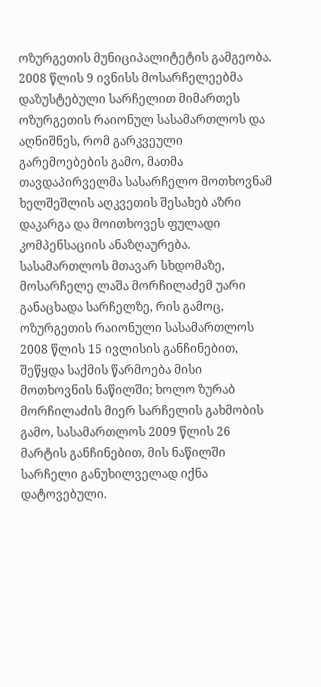ოზურგეთის მუნიციპალიტეტის გამგეობა.
2008 წლის 9 ივნისს მოსარჩელეებმა დაზუსტებული სარჩელით მიმართეს ოზურგეთის რაიონულ სასამართლოს და აღნიშნეს, რომ გარკვეული გარემოებების გამო, მათმა თავდაპირველმა სასარჩელო მოთხოვნამ ხელშეშლის აღკვეთის შესახებ აზრი დაკარგა და მოითხოვეს ფულადი კომპენსაციის ანაზღაურება.
სასამართლოს მთავარ სხდომაზე, მოსარჩელე ლაშა მორჩილაძემ უარი განაცხადა სარჩელზე, რის გამოც, ოზურგეთის რაიონული სასამართლოს 2008 წლის 15 ივლისის განჩინებით, შეწყდა საქმის წარმოება მისი მოთხოვნის ნაწილში; ხოლო ზურაბ მორჩილაძის მიერ სარჩელის გახმობის გამო, სასამართლოს 2009 წლის 26 მარტის განჩინებით, მის ნაწილში სარჩელი განუხილველად იქნა დატოვებული.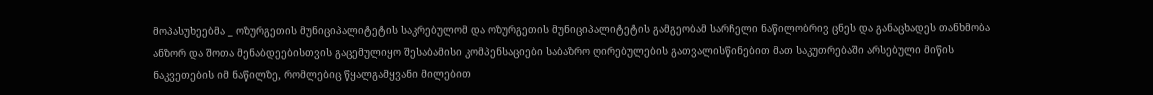მოპასუხეებმა _ ოზურგეთის მუნიციპალიტეტის საკრებულომ და ოზურგეთის მუნიციპალიტეტის გამგეობამ სარჩელი ნაწილობრივ ცნეს და განაცხადეს თანხმობა ანზორ და შოთა მენაბდეებისთვის გაცემულიყო შესაბამისი კომპენსაციები საბაზრო ღირებულების გათვალისწინებით მათ საკუთრებაში არსებული მიწის ნაკვეთების იმ ნაწილზე, რომლებიც წყალგამყვანი მილებით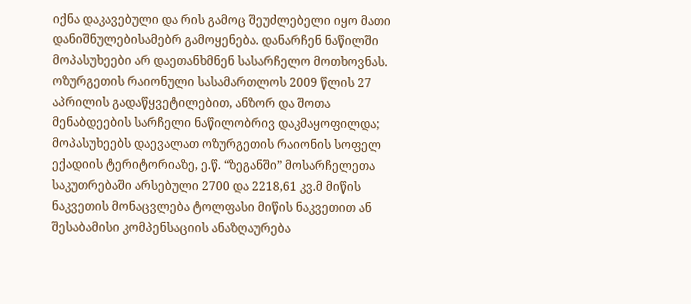იქნა დაკავებული და რის გამოც შეუძლებელი იყო მათი დანიშნულებისამებრ გამოყენება. დანარჩენ ნაწილში მოპასუხეები არ დაეთანხმნენ სასარჩელო მოთხოვნას.
ოზურგეთის რაიონული სასამართლოს 2009 წლის 27 აპრილის გადაწყვეტილებით, ანზორ და შოთა მენაბდეების სარჩელი ნაწილობრივ დაკმაყოფილდა; მოპასუხეებს დაევალათ ოზურგეთის რაიონის სოფელ ექადიის ტერიტორიაზე, ე.წ. “ზეგანში” მოსარჩელეთა საკუთრებაში არსებული 2700 და 2218,61 კვ.მ მიწის ნაკვეთის მონაცვლება ტოლფასი მიწის ნაკვეთით ან შესაბამისი კომპენსაციის ანაზღაურება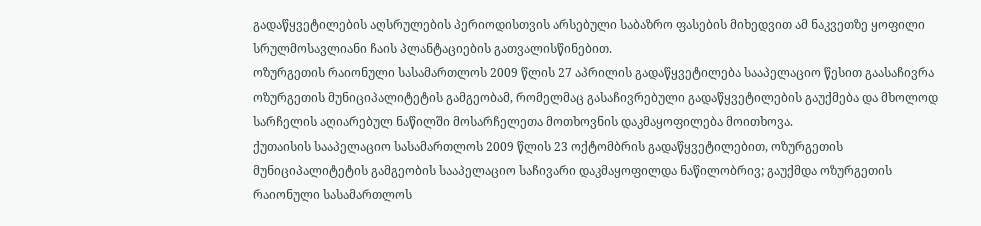გადაწყვეტილების აღსრულების პერიოდისთვის არსებული საბაზრო ფასების მიხედვით ამ ნაკვეთზე ყოფილი სრულმოსავლიანი ჩაის პლანტაციების გათვალისწინებით.
ოზურგეთის რაიონული სასამართლოს 2009 წლის 27 აპრილის გადაწყვეტილება სააპელაციო წესით გაასაჩივრა ოზურგეთის მუნიციპალიტეტის გამგეობამ, რომელმაც გასაჩივრებული გადაწყვეტილების გაუქმება და მხოლოდ სარჩელის აღიარებულ ნაწილში მოსარჩელეთა მოთხოვნის დაკმაყოფილება მოითხოვა.
ქუთაისის სააპელაციო სასამართლოს 2009 წლის 23 ოქტომბრის გადაწყვეტილებით, ოზურგეთის მუნიციპალიტეტის გამგეობის სააპელაციო საჩივარი დაკმაყოფილდა ნაწილობრივ; გაუქმდა ოზურგეთის რაიონული სასამართლოს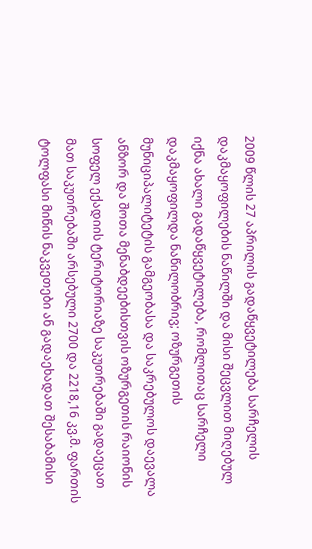2009 წლის 27 აპრილის გადაწყვეტილება სარჩელის დაკმაყოფილების ნაწილში და მისი შეცვლით მიღებულ იქნა ახალი გადაწყვეტილება, რომლითაც სარჩელი დაკმაყოფილდა ნაწილობრივ; ოზურგეთის მუნიციპალიტეტის გამგეობასა და საკრებულოს დაევალა ანზორ და შოთა მენაბდეებისთვის ოზურგეთის რაიონის სოფელ ექადიის ტერიტორიაზე საკუთრებაში გადაეცათ მათ საკუთრებაში არსებული 2700 და 2218,16 კვ.მ. ფართის ტოლფასი მიწის ნაკვეთები ან გადაეხადათ შესაბამისი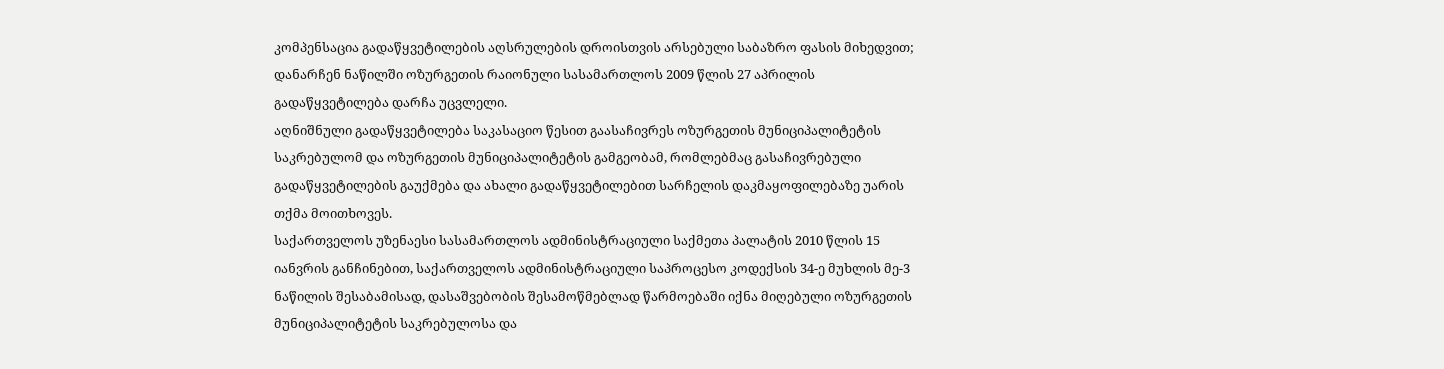კომპენსაცია გადაწყვეტილების აღსრულების დროისთვის არსებული საბაზრო ფასის მიხედვით; დანარჩენ ნაწილში ოზურგეთის რაიონული სასამართლოს 2009 წლის 27 აპრილის გადაწყვეტილება დარჩა უცვლელი.
აღნიშნული გადაწყვეტილება საკასაციო წესით გაასაჩივრეს ოზურგეთის მუნიციპალიტეტის საკრებულომ და ოზურგეთის მუნიციპალიტეტის გამგეობამ, რომლებმაც გასაჩივრებული გადაწყვეტილების გაუქმება და ახალი გადაწყვეტილებით სარჩელის დაკმაყოფილებაზე უარის თქმა მოითხოვეს.
საქართველოს უზენაესი სასამართლოს ადმინისტრაციული საქმეთა პალატის 2010 წლის 15 იანვრის განჩინებით, საქართველოს ადმინისტრაციული საპროცესო კოდექსის 34-ე მუხლის მე-3 ნაწილის შესაბამისად, დასაშვებობის შესამოწმებლად წარმოებაში იქნა მიღებული ოზურგეთის მუნიციპალიტეტის საკრებულოსა და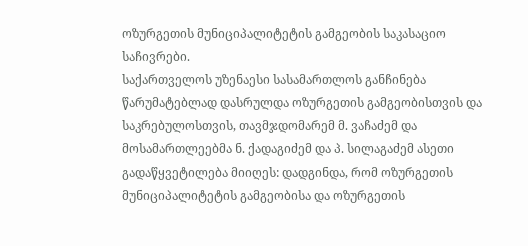ოზურგეთის მუნიციპალიტეტის გამგეობის საკასაციო საჩივრები.
საქართველოს უზენაესი სასამართლოს განჩინება წარუმატებლად დასრულდა ოზურგეთის გამგეობისთვის და საკრებულოსთვის, თავმჯდომარემ მ. ვაჩაძემ და მოსამართლეებმა ნ. ქადაგიძემ და პ. სილაგაძემ ასეთი გადაწყვეტილება მიიღეს: დადგინდა, რომ ოზურგეთის მუნიციპალიტეტის გამგეობისა და ოზურგეთის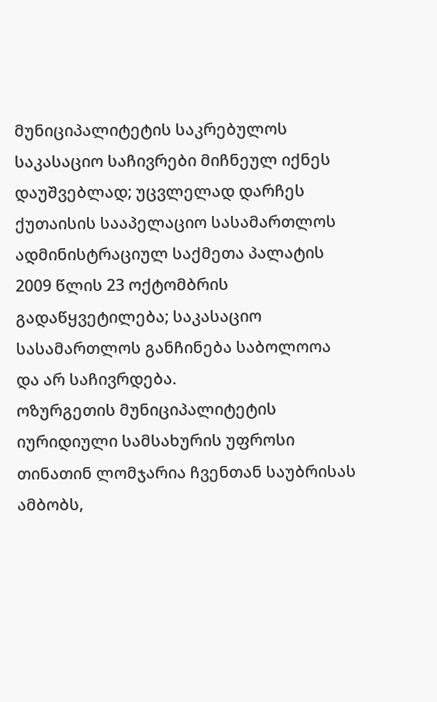მუნიციპალიტეტის საკრებულოს საკასაციო საჩივრები მიჩნეულ იქნეს დაუშვებლად; უცვლელად დარჩეს ქუთაისის სააპელაციო სასამართლოს ადმინისტრაციულ საქმეთა პალატის 2009 წლის 23 ოქტომბრის გადაწყვეტილება; საკასაციო სასამართლოს განჩინება საბოლოოა და არ საჩივრდება.
ოზურგეთის მუნიციპალიტეტის იურიდიული სამსახურის უფროსი თინათინ ლომჯარია ჩვენთან საუბრისას ამბობს,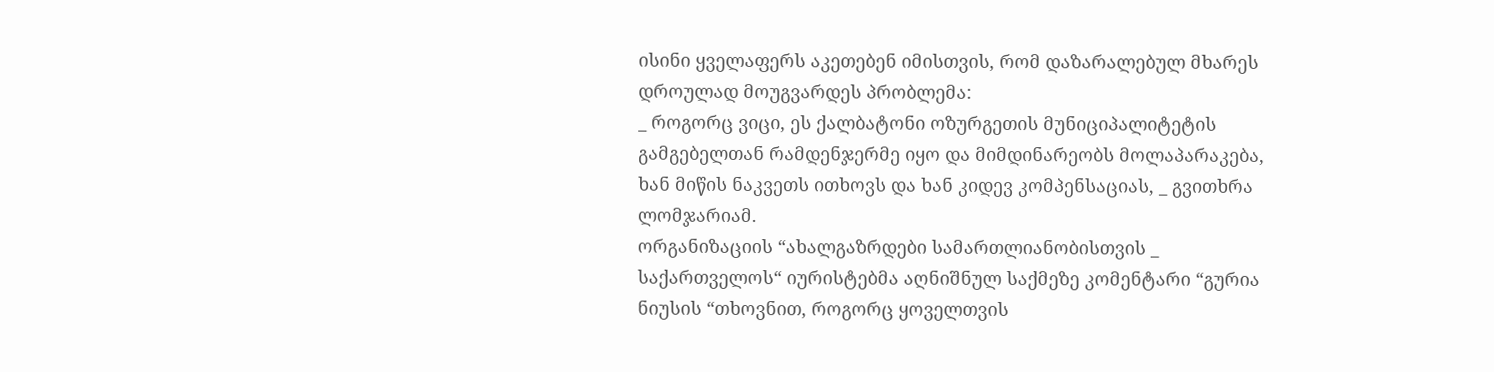ისინი ყველაფერს აკეთებენ იმისთვის, რომ დაზარალებულ მხარეს დროულად მოუგვარდეს პრობლემა:
_ როგორც ვიცი, ეს ქალბატონი ოზურგეთის მუნიციპალიტეტის გამგებელთან რამდენჯერმე იყო და მიმდინარეობს მოლაპარაკება, ხან მიწის ნაკვეთს ითხოვს და ხან კიდევ კომპენსაციას, _ გვითხრა ლომჯარიამ.
ორგანიზაციის “ახალგაზრდები სამართლიანობისთვის _ საქართველოს“ იურისტებმა აღნიშნულ საქმეზე კომენტარი “გურია ნიუსის “თხოვნით, როგორც ყოველთვის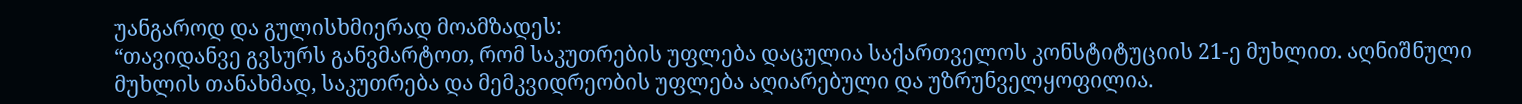უანგაროდ და გულისხმიერად მოამზადეს:
“თავიდანვე გვსურს განვმარტოთ, რომ საკუთრების უფლება დაცულია საქართველოს კონსტიტუციის 21-ე მუხლით. აღნიშნული მუხლის თანახმად, საკუთრება და მემკვიდრეობის უფლება აღიარებული და უზრუნველყოფილია.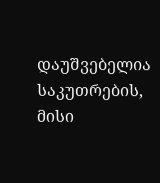დაუშვებელია საკუთრების, მისი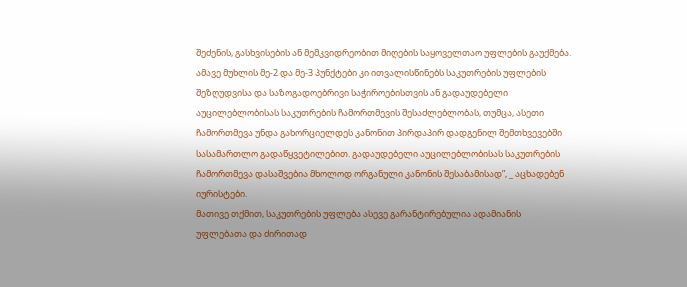შეძენის, გასხვისების ან მემკვიდრეობით მიღების საყოველთაო უფლების გაუქმება. ამავე მუხლის მე-2 და მე-3 პუნქტები კი ითვალისწინებს საკუთრების უფლების შეზღუდვისა და საზოგადოებრივი საჭიროებისთვის ან გადაუდებელი აუცილებლობისას საკუთრების ჩამორთმევის შესაძლებლობას, თუმცა, ასეთი ჩამორთმევა უნდა გახორციელდეს კანონით პირდაპირ დადგენილ შემთხვევებში სასამართლო გადაწყვეტილებით. გადაუდებელი აუცილებლობისას საკუთრების ჩამორთმევა დასაშვებია მხოლოდ ორგანული კანონის შესაბამისად”, _ აცხადებენ იურისტები.
მათივე თქმით, საკუთრების უფლება ასევე გარანტირებულია ადამიანის უფლებათა და ძირითად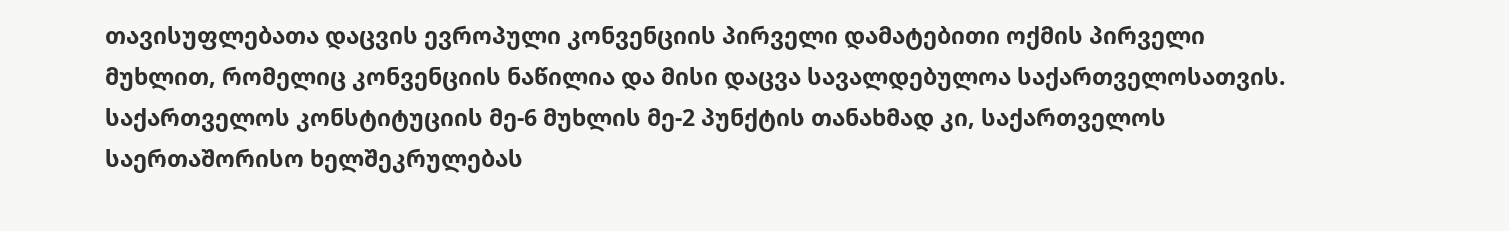თავისუფლებათა დაცვის ევროპული კონვენციის პირველი დამატებითი ოქმის პირველი მუხლით, რომელიც კონვენციის ნაწილია და მისი დაცვა სავალდებულოა საქართველოსათვის. საქართველოს კონსტიტუციის მე-6 მუხლის მე-2 პუნქტის თანახმად კი, საქართველოს საერთაშორისო ხელშეკრულებას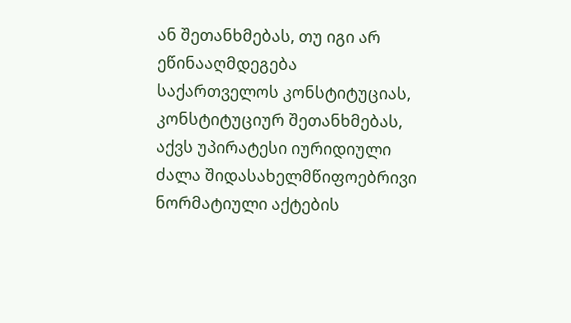ან შეთანხმებას, თუ იგი არ ეწინააღმდეგება საქართველოს კონსტიტუციას, კონსტიტუციურ შეთანხმებას, აქვს უპირატესი იურიდიული ძალა შიდასახელმწიფოებრივი ნორმატიული აქტების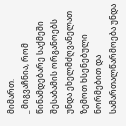მიმართ.
_ მიგვაჩნია, რომ წინამდებარე საქმეში შესაბამის ორგანოებს უნდა ეხელმძღვანელათ ზემოთ ხსენებული ნორმებით და სამართალწარმოება უნდა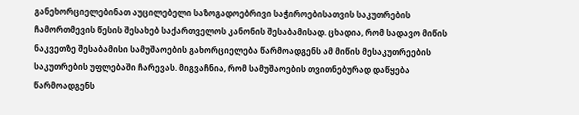განეხორციელებინათ აუცილებელი საზოგადოებრივი საჭიროებისათვის საკუთრების ჩამორთმევის წესის შესახებ საქართველოს კანონის შესაბამისად. ცხადია, რომ სადავო მიწის ნაკვეთზე შესაბამისი სამუშაოების გახორციელება წარმოადგენს ამ მიწის მესაკუთრეების საკუთრების უფლებაში ჩარევას. მიგვაჩნია, რომ სამუშაოების თვითნებურად დაწყება წარმოადგენს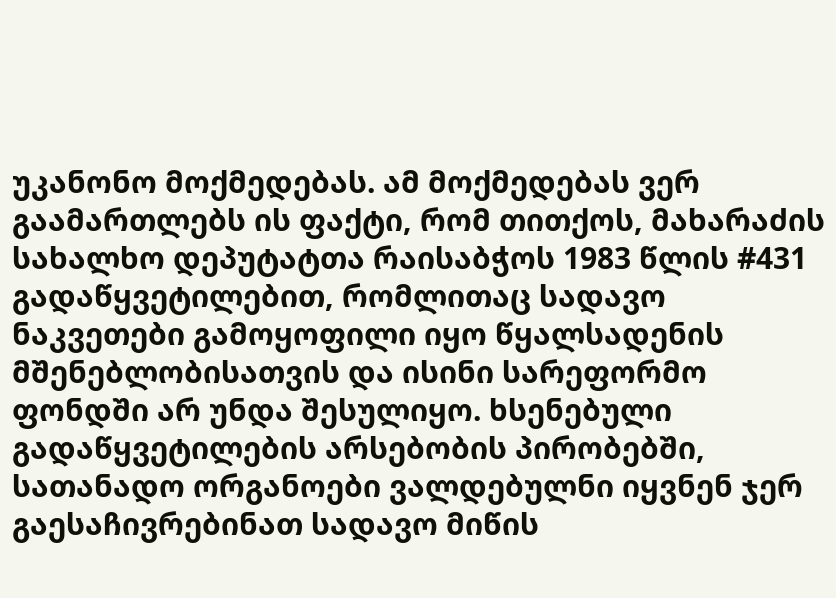უკანონო მოქმედებას. ამ მოქმედებას ვერ გაამართლებს ის ფაქტი, რომ თითქოს, მახარაძის სახალხო დეპუტატთა რაისაბჭოს 1983 წლის #431 გადაწყვეტილებით, რომლითაც სადავო ნაკვეთები გამოყოფილი იყო წყალსადენის მშენებლობისათვის და ისინი სარეფორმო ფონდში არ უნდა შესულიყო. ხსენებული გადაწყვეტილების არსებობის პირობებში, სათანადო ორგანოები ვალდებულნი იყვნენ ჯერ გაესაჩივრებინათ სადავო მიწის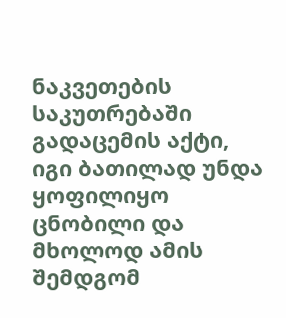ნაკვეთების საკუთრებაში გადაცემის აქტი, იგი ბათილად უნდა ყოფილიყო ცნობილი და მხოლოდ ამის შემდგომ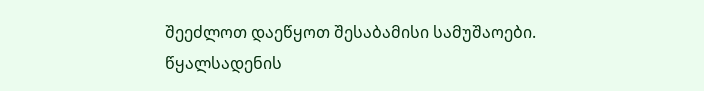შეეძლოთ დაეწყოთ შესაბამისი სამუშაოები.
წყალსადენის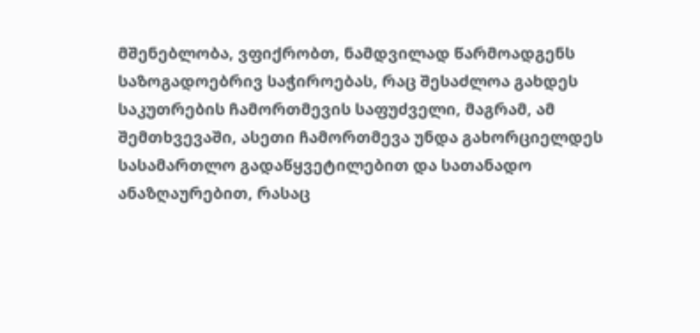მშენებლობა, ვფიქრობთ, ნამდვილად წარმოადგენს საზოგადოებრივ საჭიროებას, რაც შესაძლოა გახდეს საკუთრების ჩამორთმევის საფუძველი, მაგრამ, ამ შემთხვევაში, ასეთი ჩამორთმევა უნდა გახორციელდეს სასამართლო გადაწყვეტილებით და სათანადო ანაზღაურებით, რასაც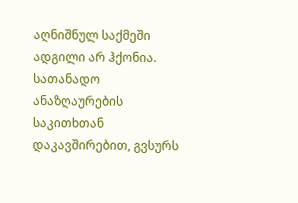აღნიშნულ საქმეში ადგილი არ ჰქონია.
სათანადო ანაზღაურების საკითხთან დაკავშირებით, გვსურს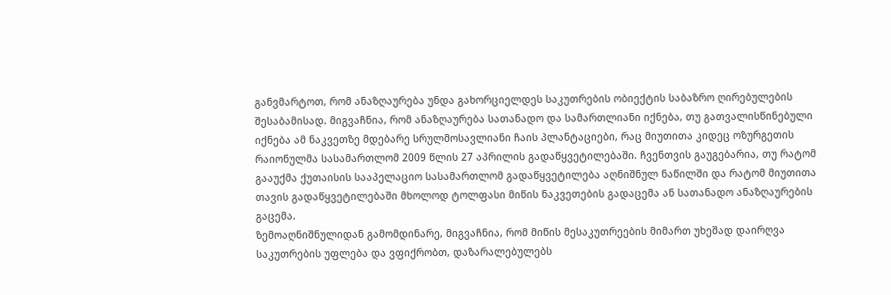განვმარტოთ, რომ ანაზღაურება უნდა გახორციელდეს საკუთრების ობიექტის საბაზრო ღირებულების შესაბამისად. მიგვაჩნია, რომ ანაზღაურება სათანადო და სამართლიანი იქნება, თუ გათვალისწინებული იქნება ამ ნაკვეთზე მდებარე სრულმოსავლიანი ჩაის პლანტაციები, რაც მიუთითა კიდეც ოზურგეთის რაიონულმა სასამართლომ 2009 წლის 27 აპრილის გადაწყვეტილებაში. ჩვენთვის გაუგებარია, თუ რატომ გააუქმა ქუთაისის სააპელაციო სასამართლომ გადაწყვეტილება აღნიშნულ ნაწილში და რატომ მიუთითა თავის გადაწყვეტილებაში მხოლოდ ტოლფასი მიწის ნაკვეთების გადაცემა ან სათანადო ანაზღაურების გაცემა.
ზემოაღნიშნულიდან გამომდინარე, მიგვაჩნია, რომ მიწის მესაკუთრეების მიმართ უხეშად დაირღვა საკუთრების უფლება და ვფიქრობთ, დაზარალებულებს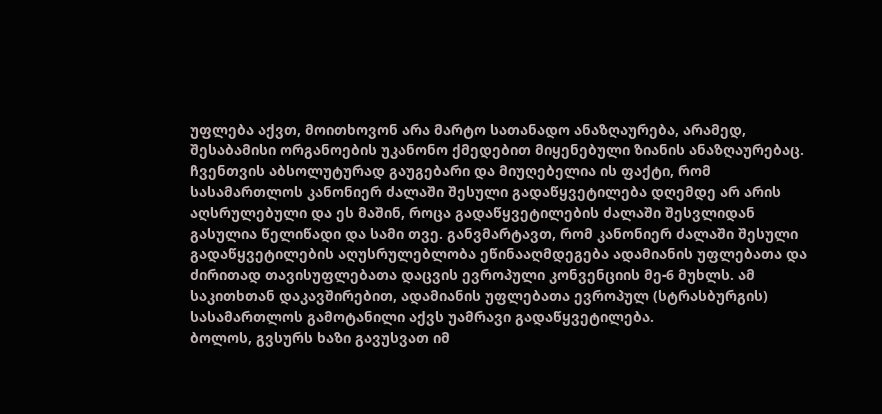უფლება აქვთ, მოითხოვონ არა მარტო სათანადო ანაზღაურება, არამედ, შესაბამისი ორგანოების უკანონო ქმედებით მიყენებული ზიანის ანაზღაურებაც.
ჩვენთვის აბსოლუტურად გაუგებარი და მიუღებელია ის ფაქტი, რომ სასამართლოს კანონიერ ძალაში შესული გადაწყვეტილება დღემდე არ არის აღსრულებული და ეს მაშინ, როცა გადაწყვეტილების ძალაში შესვლიდან გასულია წელიწადი და სამი თვე. განვმარტავთ, რომ კანონიერ ძალაში შესული გადაწყვეტილების აღუსრულებლობა ეწინააღმდეგება ადამიანის უფლებათა და ძირითად თავისუფლებათა დაცვის ევროპული კონვენციის მე-6 მუხლს. ამ საკითხთან დაკავშირებით, ადამიანის უფლებათა ევროპულ (სტრასბურგის) სასამართლოს გამოტანილი აქვს უამრავი გადაწყვეტილება.
ბოლოს, გვსურს ხაზი გავუსვათ იმ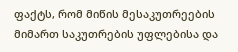ფაქტს, რომ მიწის მესაკუთრეების მიმართ საკუთრების უფლებისა და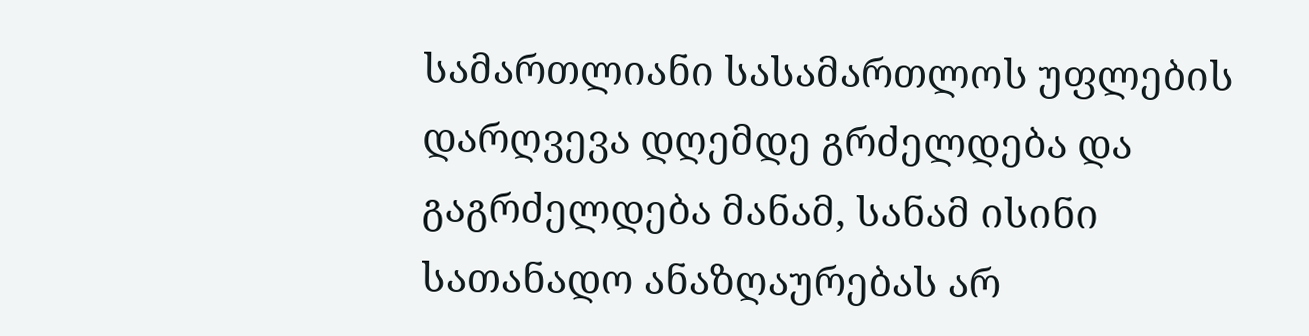სამართლიანი სასამართლოს უფლების დარღვევა დღემდე გრძელდება და გაგრძელდება მანამ, სანამ ისინი სათანადო ანაზღაურებას არ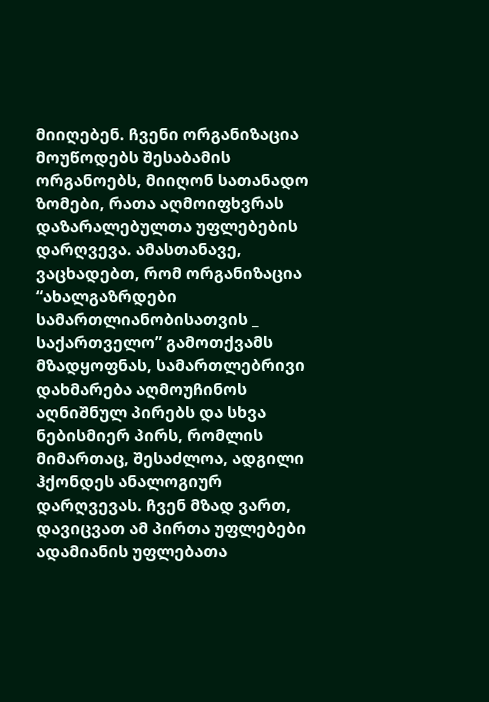მიიღებენ. ჩვენი ორგანიზაცია მოუწოდებს შესაბამის ორგანოებს, მიიღონ სათანადო ზომები, რათა აღმოიფხვრას დაზარალებულთა უფლებების დარღვევა. ამასთანავე, ვაცხადებთ, რომ ორგანიზაცია “ახალგაზრდები სამართლიანობისათვის _ საქართველო” გამოთქვამს მზადყოფნას, სამართლებრივი დახმარება აღმოუჩინოს აღნიშნულ პირებს და სხვა ნებისმიერ პირს, რომლის მიმართაც, შესაძლოა, ადგილი ჰქონდეს ანალოგიურ დარღვევას. ჩვენ მზად ვართ, დავიცვათ ამ პირთა უფლებები ადამიანის უფლებათა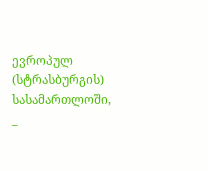ევროპულ (სტრასბურგის) სასამართლოში, _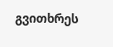გვითხრეს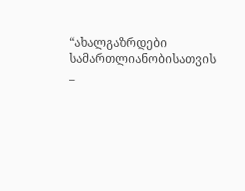“ახალგაზრდები სამართლიანობისათვის _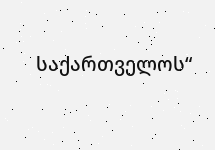საქართველოს“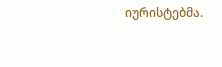იურისტებმა.